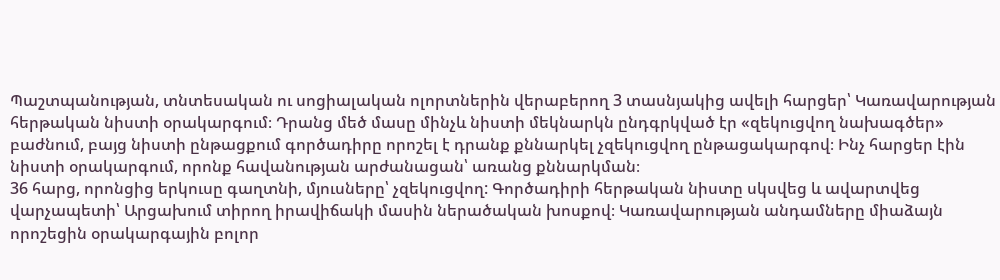Պաշտպանության, տնտեսական ու սոցիալական ոլորտներին վերաբերող 3 տասնյակից ավելի հարցեր՝ Կառավարության հերթական նիստի օրակարգում։ Դրանց մեծ մասը մինչև նիստի մեկնարկն ընդգրկված էր «զեկուցվող նախագծեր» բաժնում, բայց նիստի ընթացքում գործադիրը որոշել է դրանք քննարկել չզեկուցվող ընթացակարգով։ Ինչ հարցեր էին նիստի օրակարգում, որոնք հավանության արժանացան՝ առանց քննարկման։
36 հարց, որոնցից երկուսը գաղտնի, մյուսները՝ չզեկուցվող: Գործադիրի հերթական նիստը սկսվեց և ավարտվեց վարչապետի՝ Արցախում տիրող իրավիճակի մասին ներածական խոսքով։ Կառավարության անդամները միաձայն որոշեցին օրակարգային բոլոր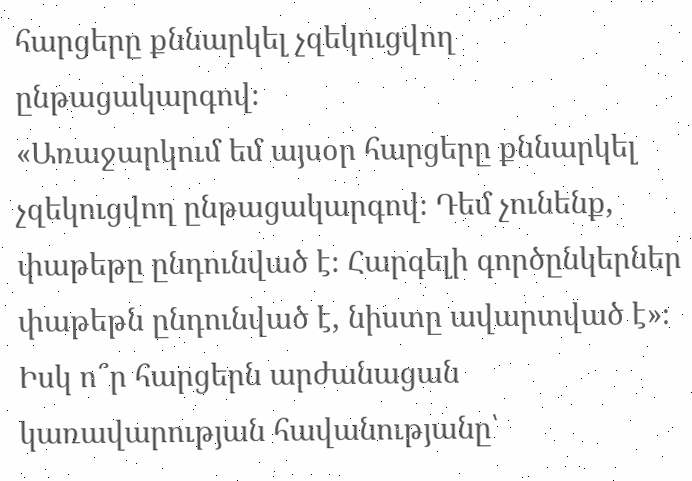հարցերը քննարկել չզեկուցվող ընթացակարգով։
«Առաջարկում եմ այսօր հարցերը քննարկել չզեկուցվող ընթացակարգով։ Դեմ չունենք, փաթեթը ընդունված է։ Հարգելի գործընկերներ փաթեթն ընդունված է, նիստը ավարտված է»։
Իսկ ո՞ր հարցերն արժանացան կառավարության հավանությանը՝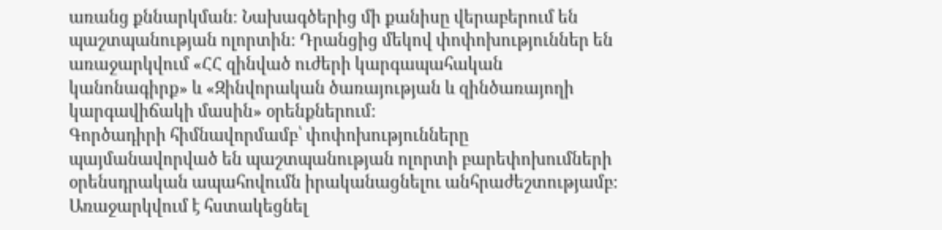առանց քննարկման։ Նախագծերից մի քանիսը վերաբերում են պաշտպանության ոլորտին։ Դրանցից մեկով փոփոխություններ են առաջարկվում «ՀՀ զինված ուժերի կարգապահական կանոնագիրք» և «Զինվորական ծառայության և զինծառայողի կարգավիճակի մասին» օրենքներում:
Գործադիրի հիմնավորմամբ՝ փոփոխությունները պայմանավորված են պաշտպանության ոլորտի բարեփոխումների օրենսդրական ապահովումն իրականացնելու անհրաժեշտությամբ:
Առաջարկվում է հստակեցնել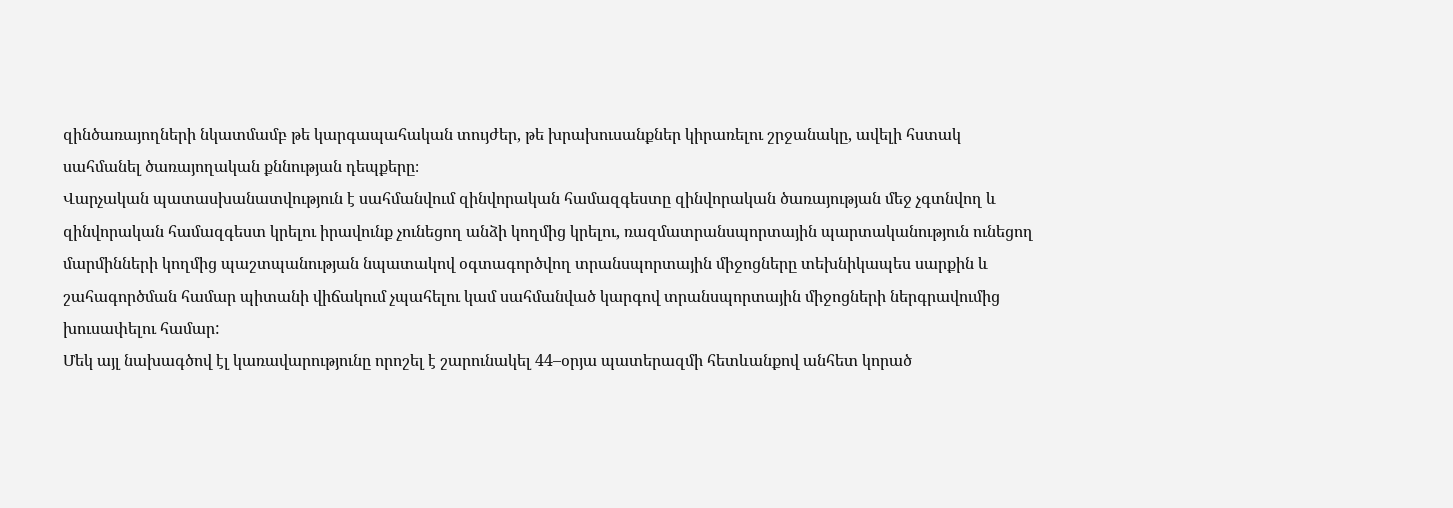զինծառայողների նկատմամբ թե կարգապահական տույժեր, թե խրախուսանքներ կիրառելու շրջանակը, ավելի հստակ սահմանել ծառայողական քննության դեպքերը։
Վարչական պատասխանատվություն է սահմանվում զինվորական համազգեստը զինվորական ծառայության մեջ չգտնվող և զինվորական համազգեստ կրելու իրավունք չունեցող անձի կողմից կրելու, ռազմատրանսպորտային պարտականություն ունեցող մարմինների կողմից պաշտպանության նպատակով օգտագործվող տրանսպորտային միջոցները տեխնիկապես սարքին և շահագործման համար պիտանի վիճակում չպահելու կամ սահմանված կարգով տրանսպորտային միջոցների ներգրավումից խուսափելու համար:
Մեկ այլ նախագծով էլ կառավարությունը որոշել է շարունակել 44–օրյա պատերազմի հետևանքով անհետ կորած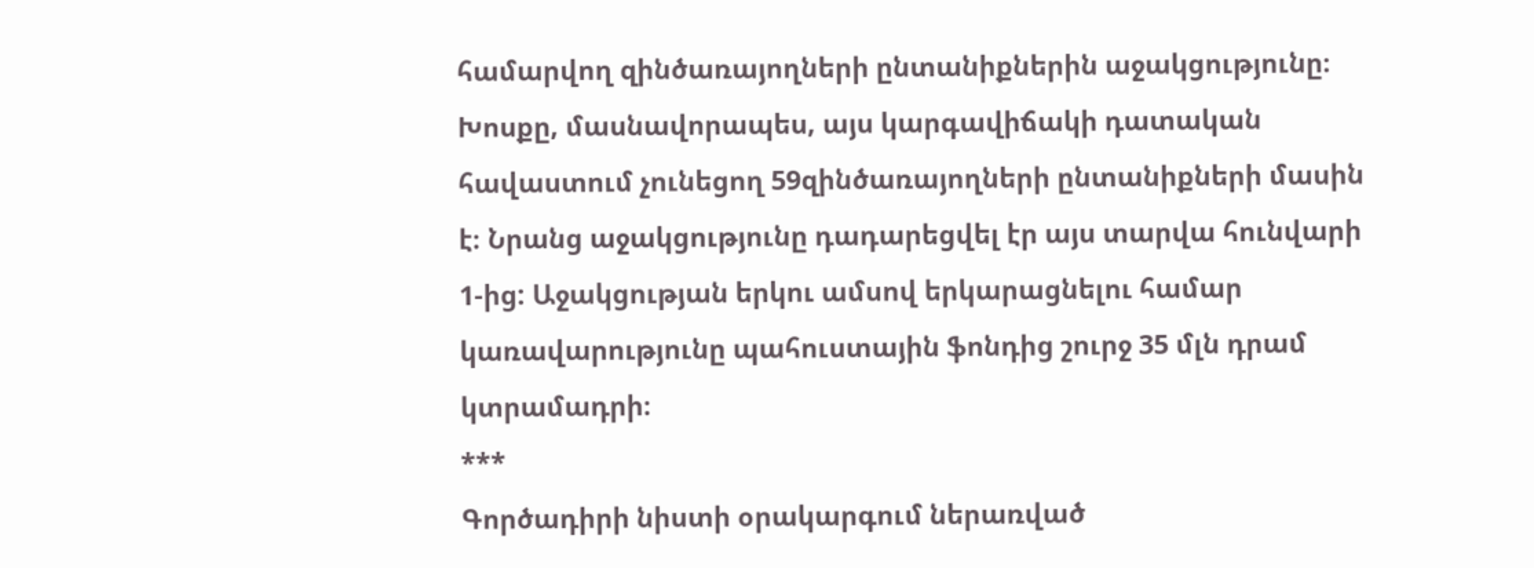համարվող զինծառայողների ընտանիքներին աջակցությունը։ Խոսքը, մասնավորապես, այս կարգավիճակի դատական հավաստում չունեցող 59զինծառայողների ընտանիքների մասին է։ Նրանց աջակցությունը դադարեցվել էր այս տարվա հունվարի 1-ից: Աջակցության երկու ամսով երկարացնելու համար կառավարությունը պահուստային ֆոնդից շուրջ 35 մլն դրամ կտրամադրի։
***
Գործադիրի նիստի օրակարգում ներառված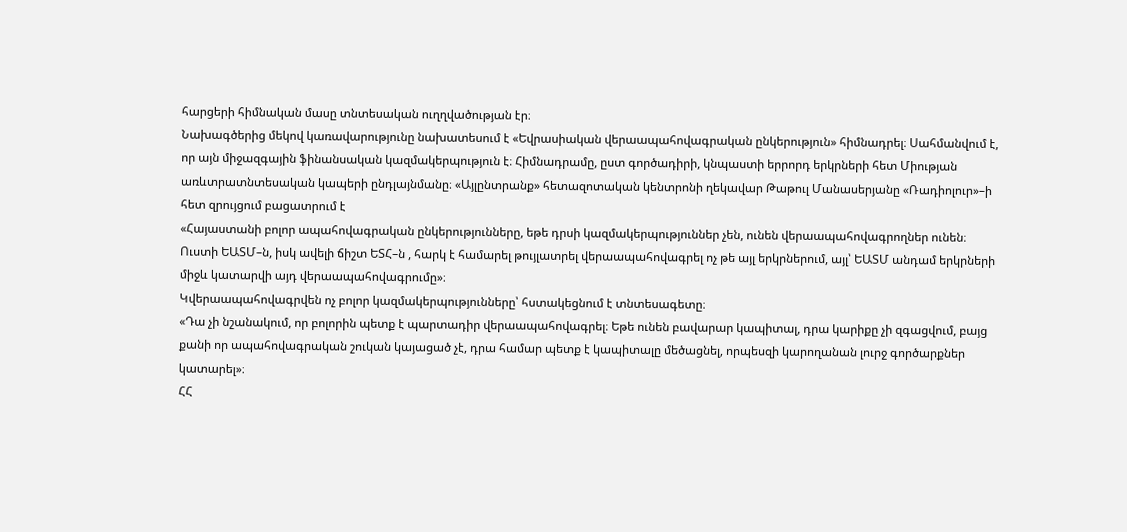հարցերի հիմնական մասը տնտեսական ուղղվածության էր։
Նախագծերից մեկով կառավարությունը նախատեսում է «Եվրասիական վերաապահովագրական ընկերություն» հիմնադրել։ Սահմանվում է, որ այն միջազգային ֆինանսական կազմակերպություն է։ Հիմնադրամը, ըստ գործադիրի, կնպաստի երրորդ երկրների հետ Միության առևտրատնտեսական կապերի ընդլայնմանը։ «Այլընտրանք» հետազոտական կենտրոնի ղեկավար Թաթուլ Մանասերյանը «Ռադիոլուր»–ի հետ զրույցում բացատրում է
«Հայաստանի բոլոր ապահովագրական ընկերությունները, եթե դրսի կազմակերպություններ չեն, ունեն վերաապահովագրողներ ունեն։ Ուստի ԵԱՏՄ–ն, իսկ ավելի ճիշտ ԵՏՀ–ն , հարկ է համարել թույլատրել վերաապահովագրել ոչ թե այլ երկրներում, այլ՝ ԵԱՏՄ անդամ երկրների միջև կատարվի այդ վերաապահովագրումը»։
Կվերաապահովագրվեն ոչ բոլոր կազմակերպությունները՝ հստակեցնում է տնտեսագետը։
«Դա չի նշանակում, որ բոլորին պետք է պարտադիր վերաապահովագրել։ Եթե ունեն բավարար կապիտալ, դրա կարիքը չի զգացվում, բայց քանի որ ապահովագրական շուկան կայացած չէ, դրա համար պետք է կապիտալը մեծացնել, որպեսզի կարողանան լուրջ գործարքներ կատարել»։
ՀՀ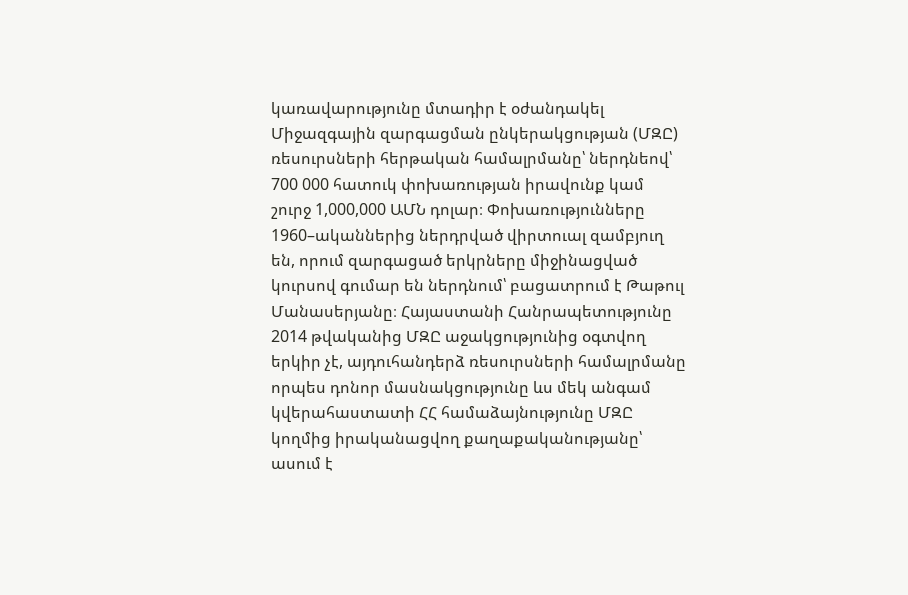կառավարությունը մտադիր է օժանդակել Միջազգային զարգացման ընկերակցության (ՄԶԸ) ռեսուրսների հերթական համալրմանը՝ ներդնեով՝ 700 000 հատուկ փոխառության իրավունք կամ շուրջ 1,000,000 ԱՄՆ դոլար։ Փոխառությունները 1960–ականներից ներդրված վիրտուալ զամբյուղ են, որում զարգացած երկրները միջինացված կուրսով գումար են ներդնում՝ բացատրում է Թաթուլ Մանասերյանը։ Հայաստանի Հանրապետությունը 2014 թվականից ՄԶԸ աջակցությունից օգտվող երկիր չէ, այդուհանդերձ ռեսուրսների համալրմանը որպես դոնոր մասնակցությունը ևս մեկ անգամ կվերահաստատի ՀՀ համաձայնությունը ՄԶԸ կողմից իրականացվող քաղաքականությանը՝ ասում է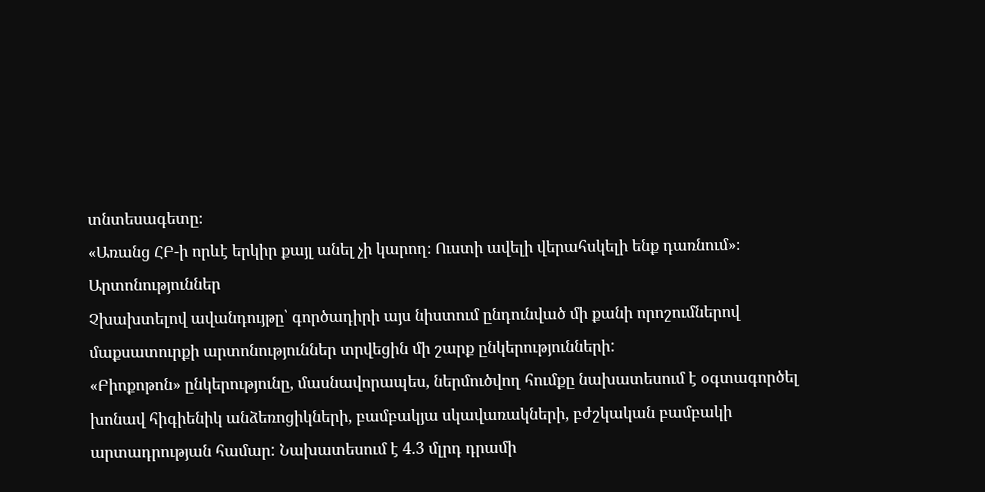տնտեսագետը։
«Առանց ՀԲ-ի որևէ երկիր քայլ անել չի կարող։ Ուստի ավելի վերահսկելի ենք դառնում»։
Արտոնություններ
Չխախտելով ավանդույթը՝ գործադիրի այս նիստում ընդունված մի քանի որոշումներով մաքսատուրքի արտոնություններ տրվեցին մի շարք ընկերությունների:
«Բիոքոթոն» ընկերությունը, մասնավորապես, ներմուծվող հումքը նախատեսում է օգտագործել խոնավ հիգիենիկ անձեռոցիկների, բամբակյա սկավառակների, բժշկական բամբակի արտադրության համար: Նախատեսում է 4.3 մլրդ դրամի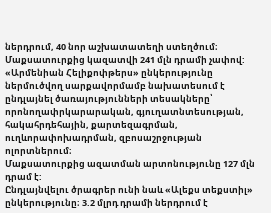ներդրում, 40 նոր աշխատատեղի ստեղծում։ Մաքսատուրքից կազատվի 241 մլն դրամի չափով:
«Արմենիան Հելիքոփթերս» ընկերությունը ներմուծվող սարքավորմամբ նախատեսում է ընդլայնել ծառայությունների տեսակները՝ որոնողափրկարարական, գյուղատնտեսության, հակահրդեհային, քարտեզագրման, ուղևորափոխադրման, զբոսաշրջության ոլորտներում։
Մաքսատուրքից ազատման արտոնությունը 127 մլն դրամ է:
Ընդլայնվելու ծրագրեր ունի նաև «Ալեքս տեքստիլ» ընկերությունը։ 3.2 մլրդ դրամի ներդրում է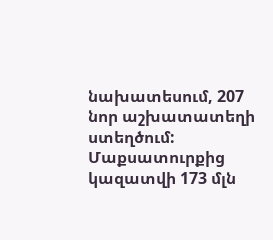նախատեսում, 207 նոր աշխատատեղի ստեղծում: Մաքսատուրքից կազատվի 173 մլն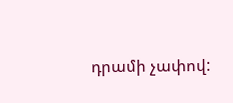դրամի չափով: